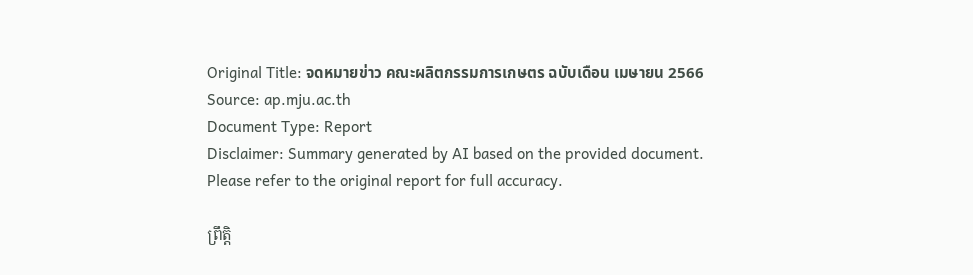Original Title: จดหมายข่าว คณะผลิตกรรมการเกษตร ฉบับเดือน เมษายน 2566
Source: ap.mju.ac.th
Document Type: Report
Disclaimer: Summary generated by AI based on the provided document. Please refer to the original report for full accuracy.

ព្រឹត្តិ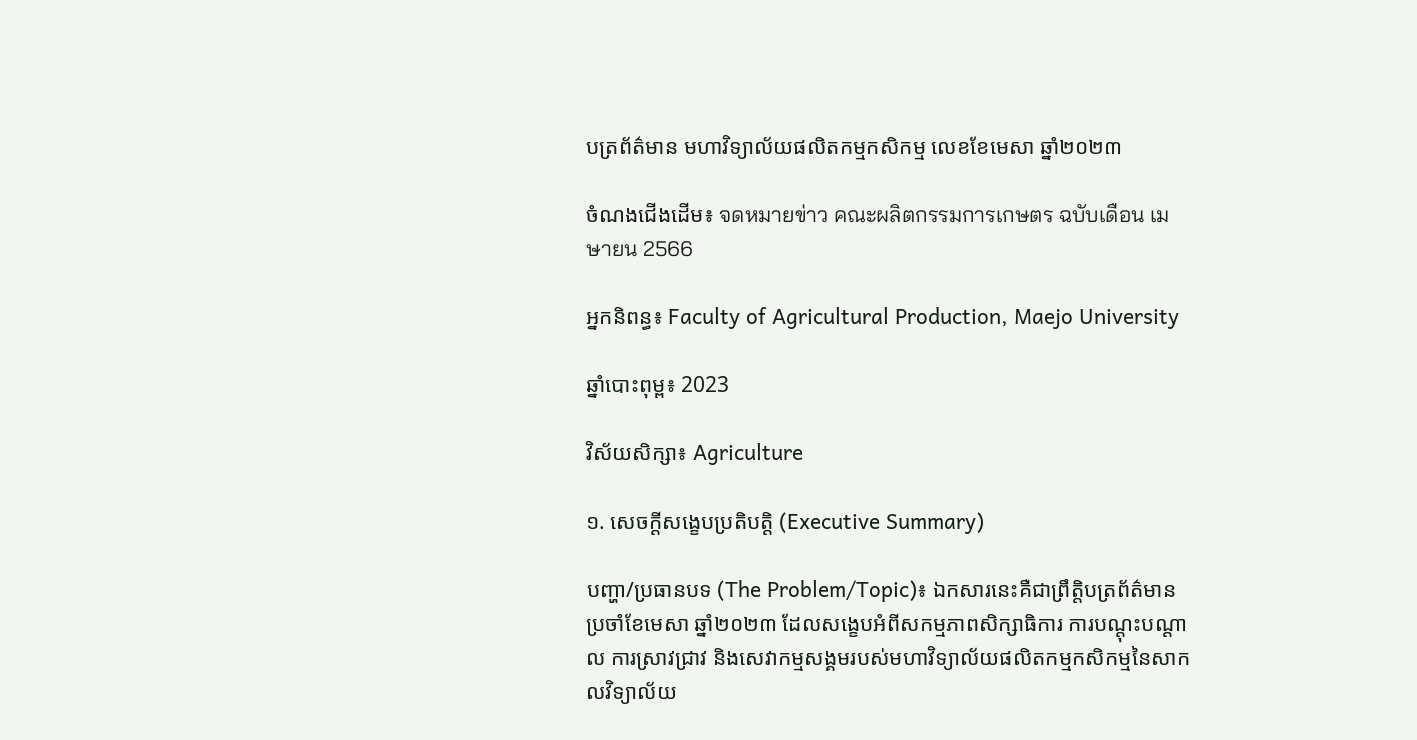បត្រព័ត៌មាន មហាវិទ្យាល័យផលិតកម្មកសិកម្ម លេខខែមេសា ឆ្នាំ២០២៣

ចំណងជើងដើម៖ จดหมายข่าว คณะผลิตกรรมการเกษตร ฉบับเดือน เมษายน 2566

អ្នកនិពន្ធ៖ Faculty of Agricultural Production, Maejo University

ឆ្នាំបោះពុម្ព៖ 2023

វិស័យសិក្សា៖ Agriculture

១. សេចក្តីសង្ខេបប្រតិបត្តិ (Executive Summary)

បញ្ហា/ប្រធានបទ (The Problem/Topic)៖ ឯកសារនេះគឺជាព្រឹត្តិបត្រព័ត៌មានប្រចាំខែមេសា ឆ្នាំ២០២៣ ដែលសង្ខេបអំពីសកម្មភាពសិក្សាធិការ ការបណ្តុះបណ្តាល ការស្រាវជ្រាវ និងសេវាកម្មសង្គមរបស់មហាវិទ្យាល័យផលិតកម្មកសិកម្មនៃសាកលវិទ្យាល័យ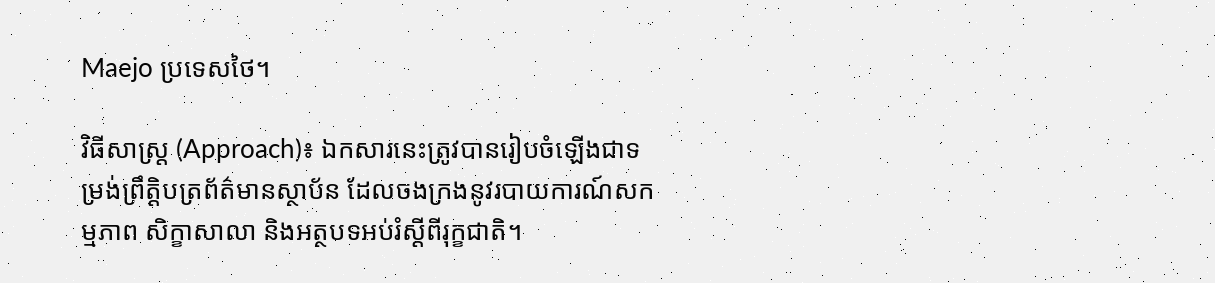Maejo ប្រទេសថៃ។

វិធីសាស្ត្រ (Approach)៖ ឯកសារនេះត្រូវបានរៀបចំឡើងជាទម្រង់ព្រឹត្តិបត្រព័ត៌មានស្ថាប័ន ដែលចងក្រងនូវរបាយការណ៍សកម្មភាព សិក្ខាសាលា និងអត្ថបទអប់រំស្តីពីរុក្ខជាតិ។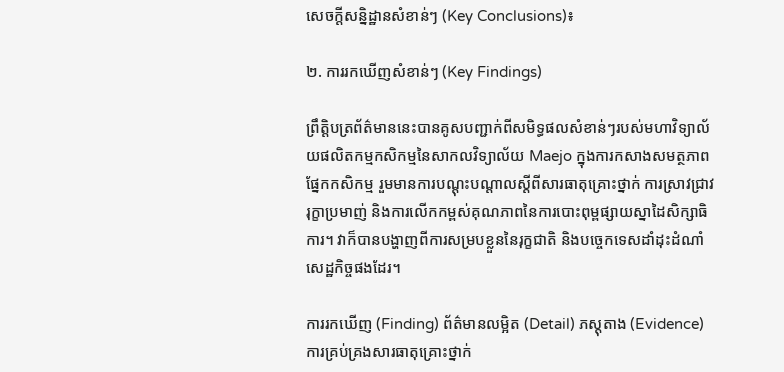សេចក្តីសន្និដ្ឋានសំខាន់ៗ (Key Conclusions)៖

២. ការរកឃើញសំខាន់ៗ (Key Findings)

ព្រឹត្តិបត្រព័ត៌មាននេះបានគូសបញ្ជាក់ពីសមិទ្ធផលសំខាន់ៗរបស់មហាវិទ្យាល័យផលិតកម្មកសិកម្មនៃសាកលវិទ្យាល័យ Maejo ក្នុងការកសាងសមត្ថភាពផ្នែកកសិកម្ម រួមមានការបណ្តុះបណ្តាលស្តីពីសារធាតុគ្រោះថ្នាក់ ការស្រាវជ្រាវរុក្ខាប្រមាញ់ និងការលើកកម្ពស់គុណភាពនៃការបោះពុម្ពផ្សាយស្នាដៃសិក្សាធិការ។ វាក៏បានបង្ហាញពីការសម្របខ្លួននៃរុក្ខជាតិ និងបច្ចេកទេសដាំដុះដំណាំសេដ្ឋកិច្ចផងដែរ។

ការរកឃើញ (Finding) ព័ត៌មានលម្អិត (Detail) ភស្តុតាង (Evidence)
ការគ្រប់គ្រងសារធាតុគ្រោះថ្នាក់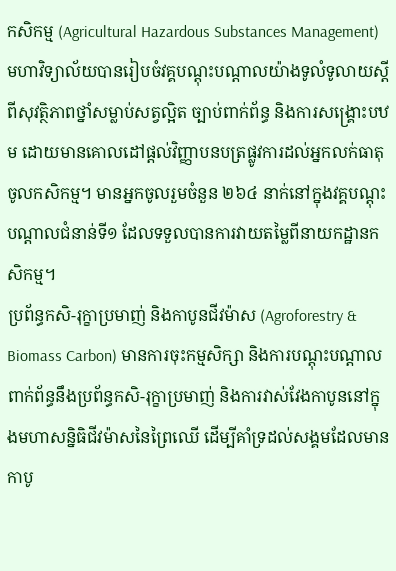កសិកម្ម (Agricultural Hazardous Substances Management) មហាវិទ្យាល័យបានរៀបចំវគ្គបណ្តុះបណ្តាលយ៉ាងទូលំទូលាយស្តីពីសុវត្ថិភាពថ្នាំសម្លាប់សត្វល្អិត ច្បាប់ពាក់ព័ន្ធ និងការសង្គ្រោះបឋម ដោយមានគោលដៅផ្តល់វិញ្ញាបនបត្រផ្លូវការដល់អ្នកលក់ធាតុចូលកសិកម្ម។ មានអ្នកចូលរួមចំនួន ២៦៤ នាក់នៅក្នុងវគ្គបណ្តុះបណ្តាលជំនាន់ទី១ ដែលទទួលបានការវាយតម្លៃពីនាយកដ្ឋានកសិកម្ម។
ប្រព័ន្ធកសិ-រុក្ខាប្រមាញ់ និងកាបូនជីវម៉ាស (Agroforestry & Biomass Carbon) មានការចុះកម្មសិក្សា និងការបណ្តុះបណ្តាលពាក់ព័ន្ធនឹងប្រព័ន្ធកសិ-រុក្ខាប្រមាញ់ និងការវាស់វែងកាបូននៅក្នុងមហាសន្និធិជីវម៉ាសនៃព្រៃឈើ ដើម្បីគាំទ្រដល់សង្គមដែលមានកាបូ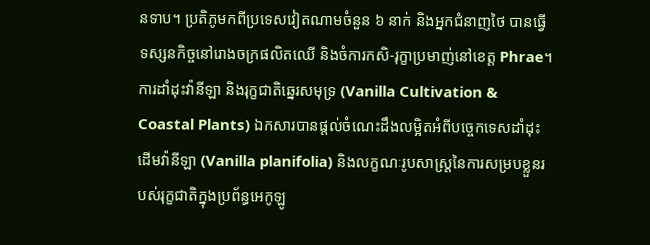នទាប។ ប្រតិភូមកពីប្រទេសវៀតណាមចំនួន ៦ នាក់ និងអ្នកជំនាញថៃ បានធ្វើទស្សនកិច្ចនៅរោងចក្រផលិតឈើ និងចំការកសិ-រុក្ខាប្រមាញ់នៅខេត្ត Phrae។
ការដាំដុះវ៉ានីឡា និងរុក្ខជាតិឆ្នេរសមុទ្រ (Vanilla Cultivation & Coastal Plants) ឯកសារបានផ្តល់ចំណេះដឹងលម្អិតអំពីបច្ចេកទេសដាំដុះដើមវ៉ានីឡា (Vanilla planifolia) និងលក្ខណៈរូបសាស្ត្រនៃការសម្របខ្លួនរបស់រុក្ខជាតិក្នុងប្រព័ន្ធអេកូឡូ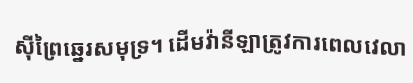ស៊ីព្រៃឆ្នេរសមុទ្រ។ ដើមវ៉ានីឡាត្រូវការពេលវេលា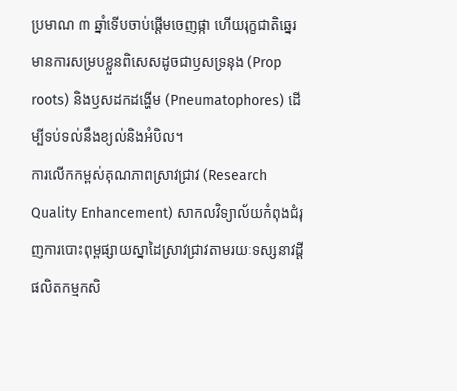ប្រមាណ ៣ ឆ្នាំទើបចាប់ផ្តើមចេញផ្កា ហើយរុក្ខជាតិឆ្នេរមានការសម្របខ្លួនពិសេសដូចជាឫសទ្រនុង (Prop roots) និងឫសដកដង្ហើម (Pneumatophores) ដើម្បីទប់ទល់នឹងខ្យល់និងអំបិល។
ការលើកកម្ពស់គុណភាពស្រាវជ្រាវ (Research Quality Enhancement) សាកលវិទ្យាល័យកំពុងជំរុញការបោះពុម្ពផ្សាយស្នាដៃស្រាវជ្រាវតាមរយៈទស្សនាវដ្តីផលិតកម្មកសិ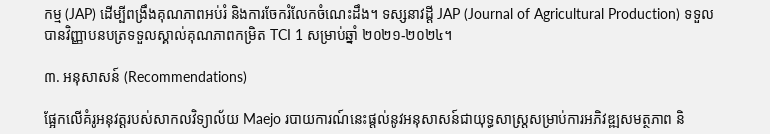កម្ម (JAP) ដើម្បីពង្រឹងគុណភាពអប់រំ និងការចែករំលែកចំណេះដឹង។ ទស្សនាវដ្តី JAP (Journal of Agricultural Production) ទទួលបានវិញ្ញាបនបត្រទទួលស្គាល់គុណភាពកម្រិត TCI 1 សម្រាប់ឆ្នាំ ២០២១-២០២៤។

៣. អនុសាសន៍ (Recommendations)

ផ្អែកលើគំរូអនុវត្តរបស់សាកលវិទ្យាល័យ Maejo របាយការណ៍នេះផ្តល់នូវអនុសាសន៍ជាយុទ្ធសាស្ត្រសម្រាប់ការអភិវឌ្ឍសមត្ថភាព និ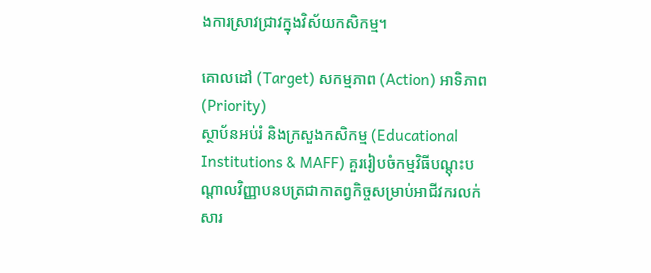ងការស្រាវជ្រាវក្នុងវិស័យកសិកម្ម។

គោលដៅ (Target) សកម្មភាព (Action) អាទិភាព (Priority)
ស្ថាប័នអប់រំ និងក្រសួងកសិកម្ម (Educational Institutions & MAFF) គួររៀបចំកម្មវិធីបណ្តុះបណ្តាលវិញ្ញាបនបត្រជាកាតព្វកិច្ចសម្រាប់អាជីវករលក់សារ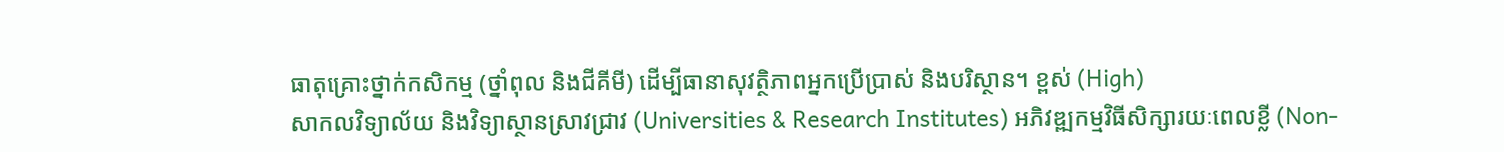ធាតុគ្រោះថ្នាក់កសិកម្ម (ថ្នាំពុល និងជីគីមី) ដើម្បីធានាសុវត្ថិភាពអ្នកប្រើប្រាស់ និងបរិស្ថាន។ ខ្ពស់ (High)
សាកលវិទ្យាល័យ និងវិទ្យាស្ថានស្រាវជ្រាវ (Universities & Research Institutes) អភិវឌ្ឍកម្មវិធីសិក្សារយៈពេលខ្លី (Non-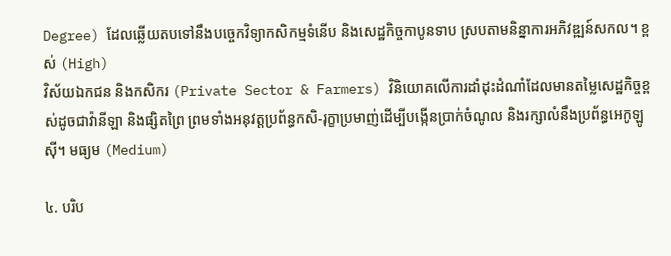Degree) ដែលឆ្លើយតបទៅនឹងបច្ចេកវិទ្យាកសិកម្មទំនើប និងសេដ្ឋកិច្ចកាបូនទាប ស្របតាមនិន្នាការអភិវឌ្ឍន៍សកល។ ខ្ពស់ (High)
វិស័យឯកជន និងកសិករ (Private Sector & Farmers) វិនិយោគលើការដាំដុះដំណាំដែលមានតម្លៃសេដ្ឋកិច្ចខ្ពស់ដូចជាវ៉ានីឡា និងផ្សិតព្រៃ ព្រមទាំងអនុវត្តប្រព័ន្ធកសិ-រុក្ខាប្រមាញ់ដើម្បីបង្កើនប្រាក់ចំណូល និងរក្សាលំនឹងប្រព័ន្ធអេកូឡូស៊ី។ មធ្យម (Medium)

៤. បរិប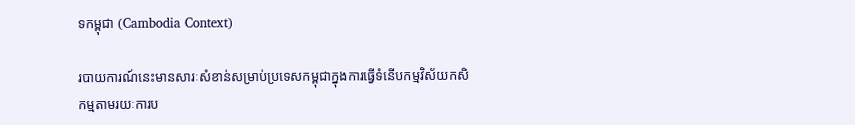ទកម្ពុជា (Cambodia Context)

របាយការណ៍នេះមានសារៈសំខាន់សម្រាប់ប្រទេសកម្ពុជាក្នុងការធ្វើទំនើបកម្មវិស័យកសិកម្មតាមរយៈការប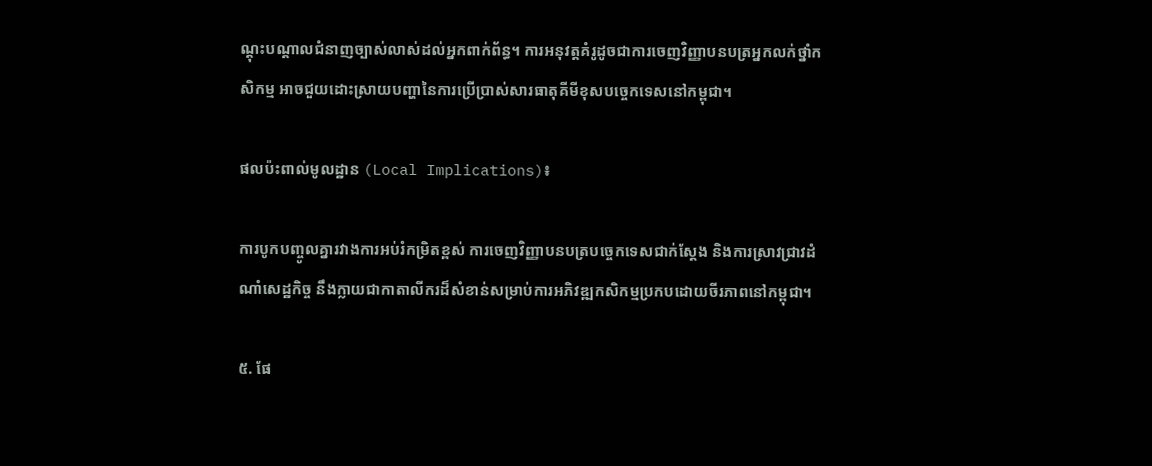ណ្តុះបណ្តាលជំនាញច្បាស់លាស់ដល់អ្នកពាក់ព័ន្ធ។ ការអនុវត្តគំរូដូចជាការចេញវិញ្ញាបនបត្រអ្នកលក់ថ្នាំកសិកម្ម អាចជួយដោះស្រាយបញ្ហានៃការប្រើប្រាស់សារធាតុគីមីខុសបច្ចេកទេសនៅកម្ពុជា។

ផលប៉ះពាល់មូលដ្ឋាន (Local Implications)៖

ការបូកបញ្ចូលគ្នារវាងការអប់រំកម្រិតខ្ពស់ ការចេញវិញ្ញាបនបត្របច្ចេកទេសជាក់ស្តែង និងការស្រាវជ្រាវដំណាំសេដ្ឋកិច្ច នឹងក្លាយជាកាតាលីករដ៏សំខាន់សម្រាប់ការអភិវឌ្ឍកសិកម្មប្រកបដោយចីរភាពនៅកម្ពុជា។

៥. ផែ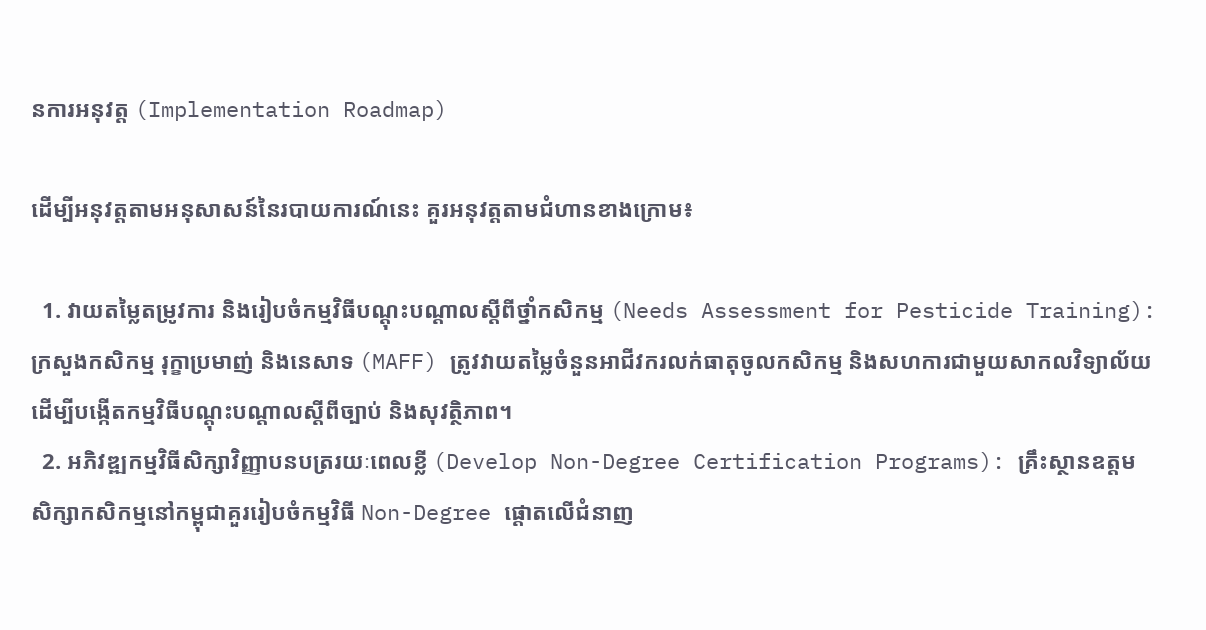នការអនុវត្ត (Implementation Roadmap)

ដើម្បីអនុវត្តតាមអនុសាសន៍នៃរបាយការណ៍នេះ គួរអនុវត្តតាមជំហានខាងក្រោម៖

  1. វាយតម្លៃតម្រូវការ និងរៀបចំកម្មវិធីបណ្តុះបណ្តាលស្តីពីថ្នាំកសិកម្ម (Needs Assessment for Pesticide Training): ក្រសួងកសិកម្ម រុក្ខាប្រមាញ់ និងនេសាទ (MAFF) ត្រូវវាយតម្លៃចំនួនអាជីវករលក់ធាតុចូលកសិកម្ម និងសហការជាមួយសាកលវិទ្យាល័យដើម្បីបង្កើតកម្មវិធីបណ្តុះបណ្តាលស្តីពីច្បាប់ និងសុវត្ថិភាព។
  2. អភិវឌ្ឍកម្មវិធីសិក្សាវិញ្ញាបនបត្ររយៈពេលខ្លី (Develop Non-Degree Certification Programs): គ្រឹះស្ថានឧត្តមសិក្សាកសិកម្មនៅកម្ពុជាគួររៀបចំកម្មវិធី Non-Degree ផ្តោតលើជំនាញ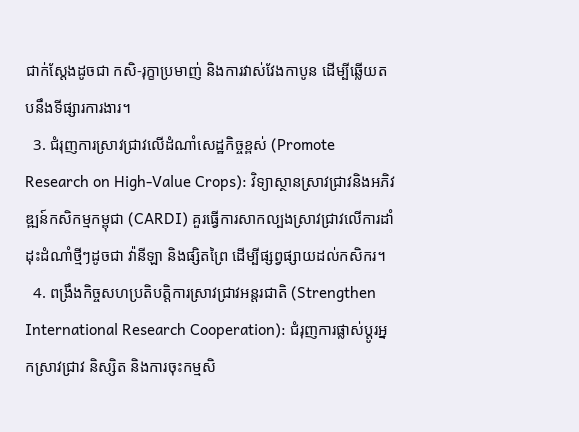ជាក់ស្តែងដូចជា កសិ-រុក្ខាប្រមាញ់ និងការវាស់វែងកាបូន ដើម្បីឆ្លើយតបនឹងទីផ្សារការងារ។
  3. ជំរុញការស្រាវជ្រាវលើដំណាំសេដ្ឋកិច្ចខ្ពស់ (Promote Research on High-Value Crops): វិទ្យាស្ថានស្រាវជ្រាវនិងអភិវឌ្ឍន៍កសិកម្មកម្ពុជា (CARDI) គួរធ្វើការសាកល្បងស្រាវជ្រាវលើការដាំដុះដំណាំថ្មីៗដូចជា វ៉ានីឡា និងផ្សិតព្រៃ ដើម្បីផ្សព្វផ្សាយដល់កសិករ។
  4. ពង្រឹងកិច្ចសហប្រតិបត្តិការស្រាវជ្រាវអន្តរជាតិ (Strengthen International Research Cooperation): ជំរុញការផ្លាស់ប្តូរអ្នកស្រាវជ្រាវ និស្សិត និងការចុះកម្មសិ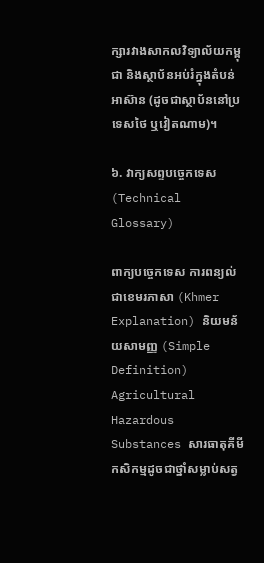ក្សារវាងសាកលវិទ្យាល័យកម្ពុជា និងស្ថាប័នអប់រំក្នុងតំបន់អាស៊ាន (ដូចជាស្ថាប័ននៅប្រទេសថៃ ឬវៀតណាម)។

៦. វាក្យសព្ទបច្ចេកទេស (Technical Glossary)

ពាក្យបច្ចេកទេស ការពន្យល់ជាខេមរភាសា (Khmer Explanation) និយមន័យសាមញ្ញ (Simple Definition)
Agricultural Hazardous Substances សារធាតុគីមីកសិកម្មដូចជាថ្នាំសម្លាប់សត្វ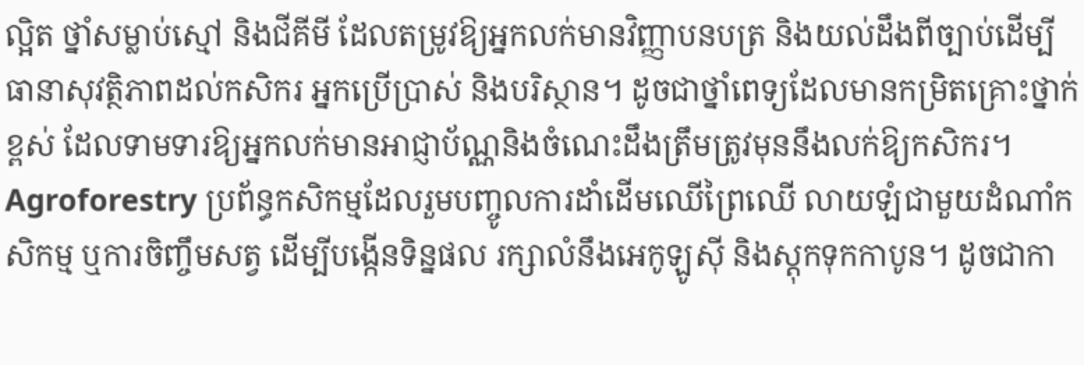ល្អិត ថ្នាំសម្លាប់ស្មៅ និងជីគីមី ដែលតម្រូវឱ្យអ្នកលក់មានវិញ្ញាបនបត្រ និងយល់ដឹងពីច្បាប់ដើម្បីធានាសុវត្ថិភាពដល់កសិករ អ្នកប្រើប្រាស់ និងបរិស្ថាន។ ដូចជាថ្នាំពេទ្យដែលមានកម្រិតគ្រោះថ្នាក់ខ្ពស់ ដែលទាមទារឱ្យអ្នកលក់មានអាជ្ញាប័ណ្ណនិងចំណេះដឹងត្រឹមត្រូវមុននឹងលក់ឱ្យកសិករ។
Agroforestry ប្រព័ន្ធកសិកម្មដែលរួមបញ្ចូលការដាំដើមឈើព្រៃឈើ លាយឡំជាមួយដំណាំកសិកម្ម ឬការចិញ្ចឹមសត្វ ដើម្បីបង្កើនទិន្នផល រក្សាលំនឹងអេកូឡូស៊ី និងស្តុកទុកកាបូន។ ដូចជាកា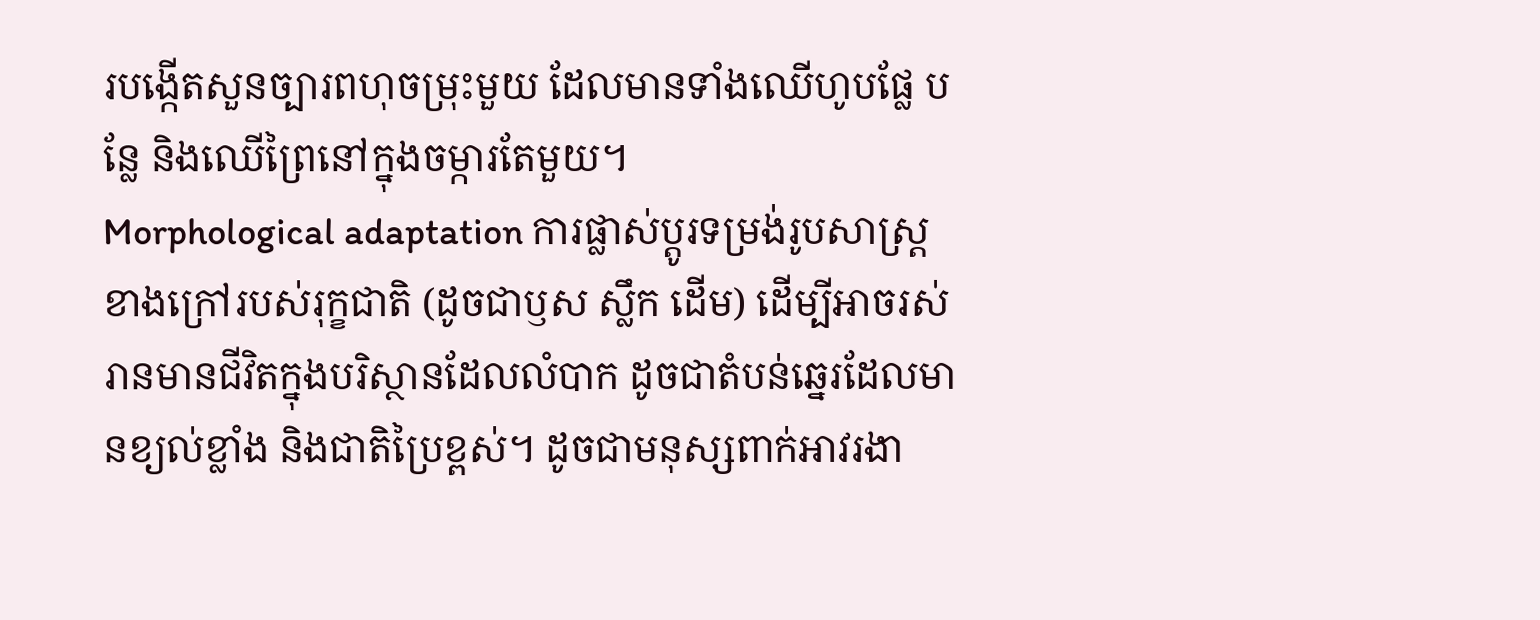របង្កើតសួនច្បារពហុចម្រុះមួយ ដែលមានទាំងឈើហូបផ្លែ បន្លែ និងឈើព្រៃនៅក្នុងចម្ការតែមួយ។
Morphological adaptation ការផ្លាស់ប្តូរទម្រង់រូបសាស្ត្រខាងក្រៅរបស់រុក្ខជាតិ (ដូចជាឫស ស្លឹក ដើម) ដើម្បីអាចរស់រានមានជីវិតក្នុងបរិស្ថានដែលលំបាក ដូចជាតំបន់ឆ្នេរដែលមានខ្យល់ខ្លាំង និងជាតិប្រៃខ្ពស់។ ដូចជាមនុស្សពាក់អាវរងា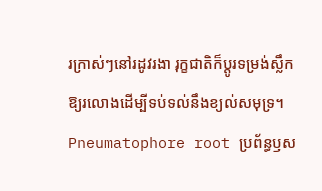រក្រាស់ៗនៅរដូវរងា រុក្ខជាតិក៏ប្តូរទម្រង់ស្លឹកឱ្យរលោងដើម្បីទប់ទល់នឹងខ្យល់សមុទ្រ។
Pneumatophore root ប្រព័ន្ធឫស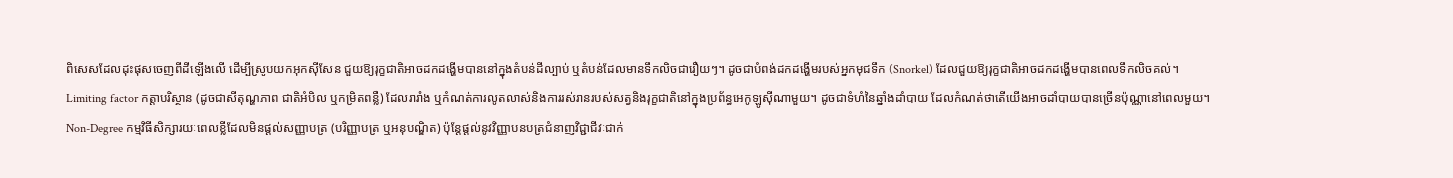ពិសេសដែលដុះផុសចេញពីដីឡើងលើ ដើម្បីស្រូបយកអុកស៊ីសែន ជួយឱ្យរុក្ខជាតិអាចដកដង្ហើមបាននៅក្នុងតំបន់ដីល្បាប់ ឬតំបន់ដែលមានទឹកលិចជារឿយៗ។ ដូចជាបំពង់ដកដង្ហើមរបស់អ្នកមុជទឹក (Snorkel) ដែលជួយឱ្យរុក្ខជាតិអាចដកដង្ហើមបានពេលទឹកលិចគល់។
Limiting factor កត្តាបរិស្ថាន (ដូចជាសីតុណ្ហភាព ជាតិអំបិល ឬកម្រិតពន្លឺ) ដែលរារាំង ឬកំណត់ការលូតលាស់និងការរស់រានរបស់សត្វនិងរុក្ខជាតិនៅក្នុងប្រព័ន្ធអេកូឡូស៊ីណាមួយ។ ដូចជាទំហំនៃឆ្នាំងដាំបាយ ដែលកំណត់ថាតើយើងអាចដាំបាយបានច្រើនប៉ុណ្ណានៅពេលមួយ។
Non-Degree កម្មវិធីសិក្សារយៈពេលខ្លីដែលមិនផ្តល់សញ្ញាបត្រ (បរិញ្ញាបត្រ ឬអនុបណ្ឌិត) ប៉ុន្តែផ្តល់នូវវិញ្ញាបនបត្រជំនាញវិជ្ជាជីវៈជាក់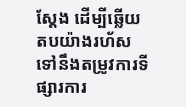ស្តែង ដើម្បីឆ្លើយតបយ៉ាងរហ័សទៅនឹងតម្រូវការទីផ្សារការ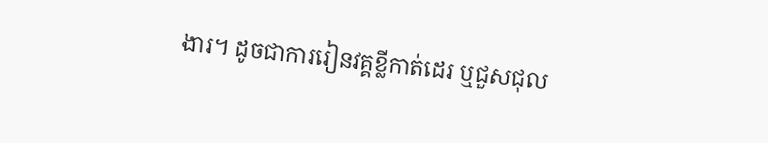ងារ។ ដូចជាការរៀនវគ្គខ្លីកាត់ដេរ ឬជួសជុល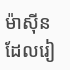ម៉ាស៊ីន ដែលរៀ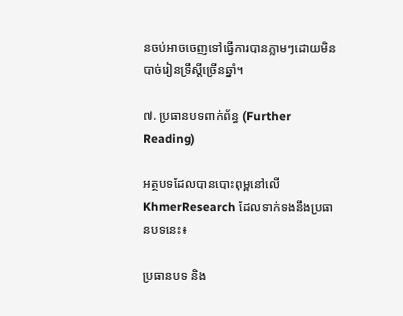នចប់អាចចេញទៅធ្វើការបានភ្លាមៗដោយមិនបាច់រៀនទ្រឹស្តីច្រើនឆ្នាំ។

៧. ប្រធានបទពាក់ព័ន្ធ (Further Reading)

អត្ថបទដែលបានបោះពុម្ពនៅលើ KhmerResearch ដែលទាក់ទងនឹងប្រធានបទនេះ៖

ប្រធានបទ និង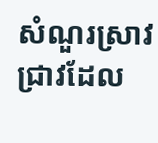សំណួរស្រាវជ្រាវដែល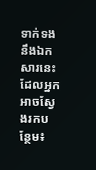ទាក់ទងនឹងឯកសារនេះ ដែលអ្នកអាចស្វែងរកបន្ថែម៖